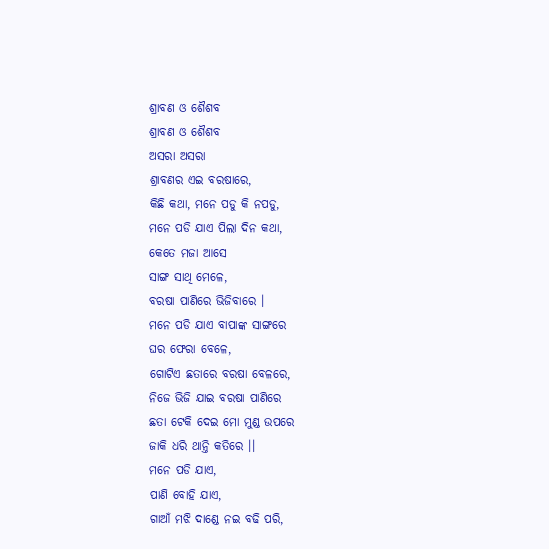ଶ୍ରାବଣ ଓ ଶୈଶବ
ଶ୍ରାବଣ ଓ ଶୈଶବ
ଅସରା ଅସରା
ଶ୍ରାବଣର ଏଇ ବରଷାରେ,
କିଛି କଥା, ମନେ ପଡୁ କି ନପଡୁ,
ମନେ ପଡି ଯାଏ ପିଲା ଦିନ କଥା,
କେତେ ମଜା ଆସେ
ସାଙ୍ଗ ସାଥି ମେଳେ,
ବରଷା ପାଣିରେ ଭିଜିବାରେ ।
ମନେ ପଡି ଯାଏ ବାପାଙ୍କ ସାଙ୍ଗରେ
ଘର ଫେରା ବେଳେ,
ଗୋଟିଏ ଛତାରେ ବରଷା ବେଳରେ,
ନିଜେ ଭିଜି ଯାଇ ବରଷା ପାଣିରେ
ଛତା ଟେକି ଦେଇ ମୋ ମୁଣ୍ଡ ଉପରେ
ଜାକି ଧରି ଥାନ୍ତି କତିରେ ।।
ମନେ ପଡି ଯାଏ,
ପାଣି ବୋହି ଯାଏ,
ଗାଆଁ ମଝି ଦାଣ୍ଡେ ନଇ ବଢି ପରି,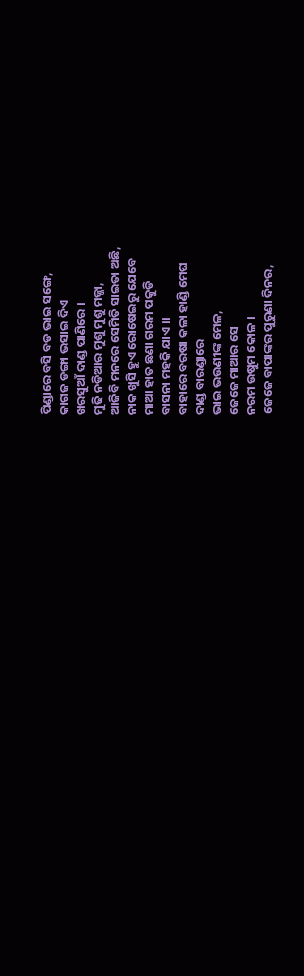ପିଣ୍ଡାରେ ବସି ବଡ ଭାଇ ସଙ୍ଗେ,
କାଗଜ ଡଙ୍ଗା ଭସାଇ ଦିଏ
ଖରସୁଆଁ ଦାଣ୍ଡ ପାଣିରେ ।
ମୁଢି ନଡିଆର ମୁଶୁ ମୁଶୁ ମଜ୍ଜା,
ଆଜିବି ମନରେ ସେମିତି ସାଇତା ଅଛି,
ନାକ ଖୁସି ହୁଏ ରୋଷେଇରୁ ଯେବେ
ମାଆ ହାତ ଛଣା ଗରମ ପକୁଡି
ବାସନା ମହକି ଯାଏ ।।
ବାହାରେ ବରଷା କଳା ହାଣ୍ଡି ମେଘ
ଦାଣ୍ଡ ବାରଣ୍ଡାରେ
ଭାଇ ଭଉଣୀଙ୍କ ମେଳ,
ଜେଜେ ମାଆର ସେ
ନରମ ଉଷୁମ କୋଳ ।
ଜେଜେ ବାପାଙ୍କର ପୁରୁଣା ଦିନର,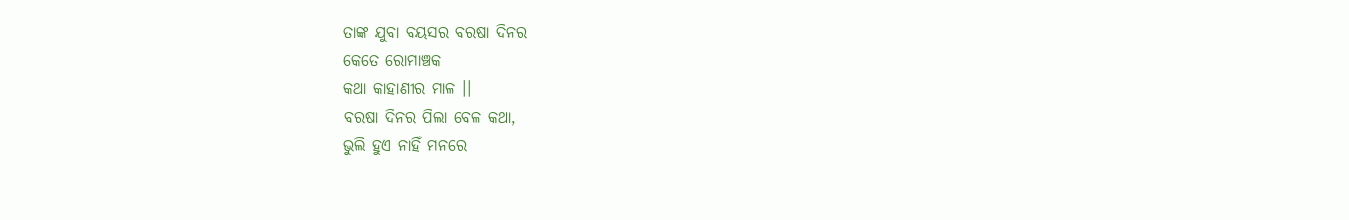ତାଙ୍କ ଯୁବା ବୟସର ବରଷା ଦିନର
କେତେ ରୋମାଞ୍ଚକ
କଥା କାହାଣୀର ମାଳ ।।
ବରଷା ଦିନର ପିଲା ବେଳ କଥା,
ଭୁଲି ହୁଏ ନାହିଁ ମନରେ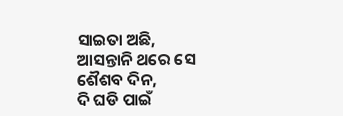ସାଇତା ଅଛି,
ଆସନ୍ତାନି ଥରେ ସେ ଶୈଶବ ଦିନ,
ଦି ଘଡି ପାଇଁ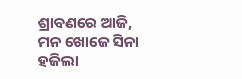ଶ୍ରାବଣରେ ଆଜି,
ମନ ଖୋଜେ ସିନା ହଜିଲା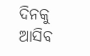ଦିନକୁ
ଆସିବ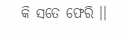କି ସତେ ଫେରି ।।